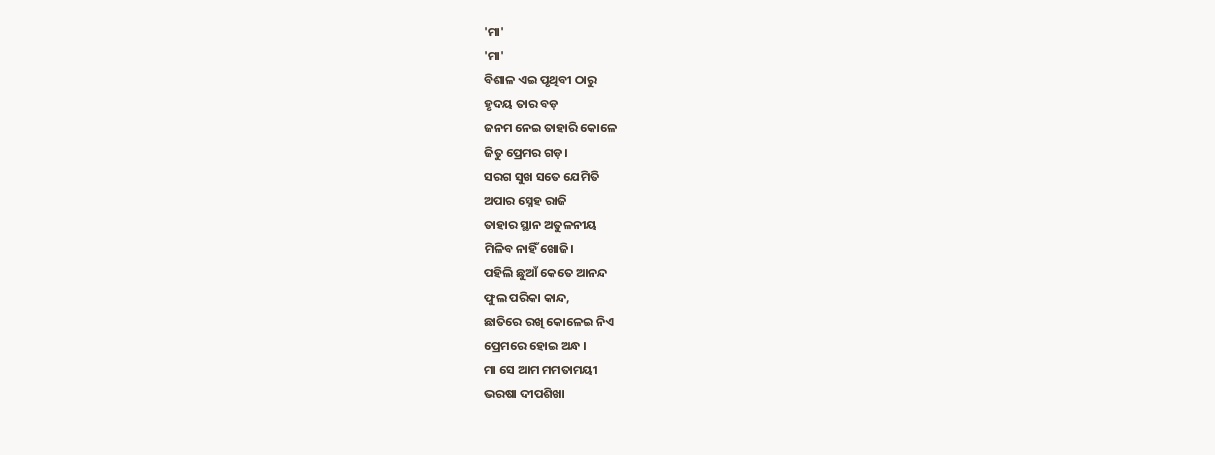'ମା'
'ମା'
ବିଶାଳ ଏଇ ପୃଥିବୀ ଠାରୁ
ହୃଦୟ ତାର ବଡ଼
ଜନମ ନେଇ ତାହାରି କୋଳେ
ଜିତୁ ପ୍ରେମର ଗଡ଼।
ସରଗ ସୁଖ ସତେ ଯେମିତି
ଅପାର ସ୍ନେହ ରାଜି
ତାହାର ସ୍ଥାନ ଅତୁଳନୀୟ
ମିଳିବ ନାହିଁ ଖୋଜି।
ପହିଲି ଛୁଆଁ କେତେ ଆନନ୍ଦ
ଫୁଲ ପରିକା କାନ୍ଦ,
ଛାତିରେ ରଖି କୋଳେଇ ନିଏ
ପ୍ରେମରେ ହୋଇ ଅନ୍ଧ ।
ମା ସେ ଆମ ମମତାମୟୀ
ଭରଷା ଦୀପଶିଖା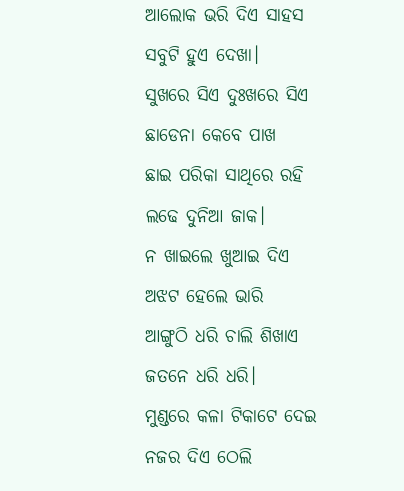ଆଲୋକ ଭରି ଦିଏ ସାହସ
ସବୁଟି ହୁଏ ଦେଖା।
ସୁଖରେ ସିଏ ଦୁଃଖରେ ସିଏ
ଛାଡେନା କେବେ ପାଖ
ଛାଇ ପରିକା ସାଥିରେ ରହି
ଲଢେ ଦୁନିଆ ଜାକ।
ନ ଖାଇଲେ ଖୁଆଇ ଦିଏ
ଅଝଟ ହେଲେ ଭାରି
ଆଙ୍ଗୁଠି ଧରି ଚାଲି ଶିଖାଏ
ଜତନେ ଧରି ଧରି।
ମୁଣ୍ଡରେ କଳା ଟିକାଟେ ଦେଇ
ନଜର ଦିଏ ଠେଲି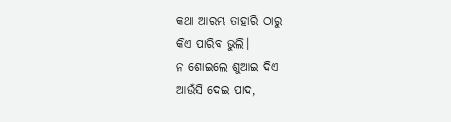କଥା ଆରମ୍ଭ ତାହାରି ଠାରୁ
କିଏ ପାରିବ ଭୁଲି।
ନ ଶୋଇଲେ ଶୁଆଇ ଦିଏ
ଆଉଁସି ଦେଇ ପାଦ,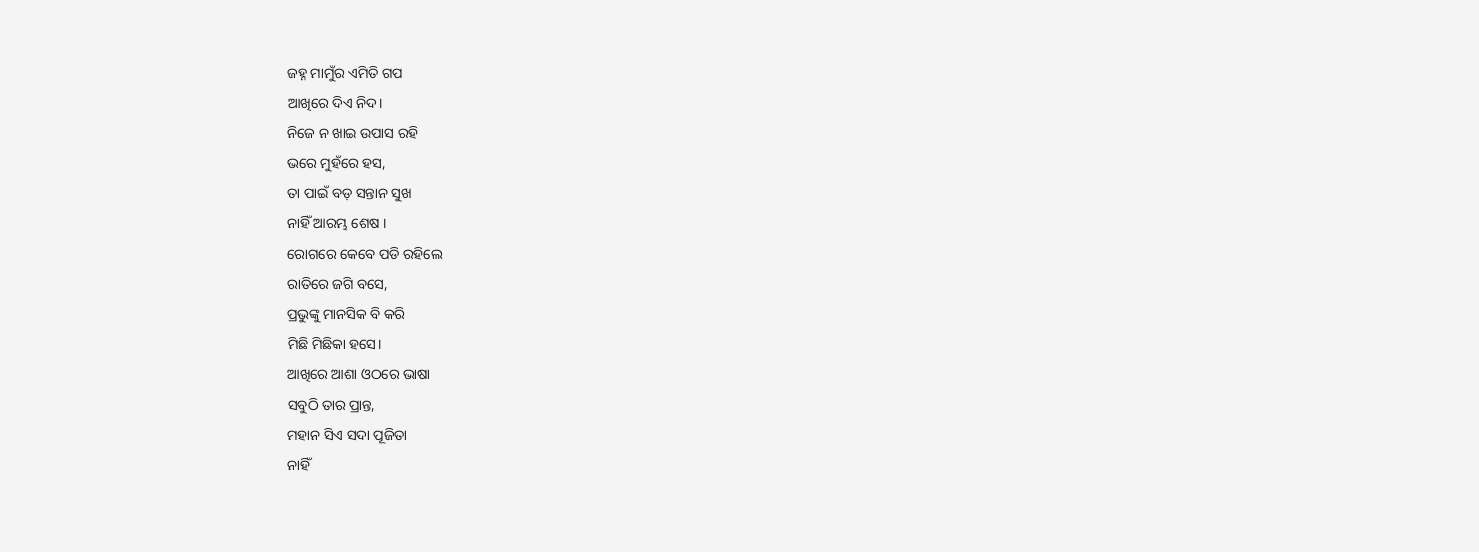ଜହ୍ନ ମାମୁଁର ଏମିତି ଗପ
ଆଖିରେ ଦିଏ ନିଦ।
ନିଜେ ନ ଖାଇ ଉପାସ ରହି
ଭରେ ମୁହଁରେ ହସ,
ତା ପାଇଁ ବଡ଼ ସନ୍ତାନ ସୁଖ
ନାହିଁ ଆରମ୍ଭ ଶେଷ ।
ରୋଗରେ କେବେ ପଡି ରହିଲେ
ରାତିରେ ଜଗି ବସେ,
ପ୍ରଭୁଙ୍କୁ ମାନସିକ ବି କରି
ମିଛି ମିଛିକା ହସେ।
ଆଖିରେ ଆଶା ଓଠରେ ଭାଷା
ସବୁଠି ତାର ପ୍ରାନ୍ତ,
ମହାନ ସିଏ ସଦା ପୂଜିତା
ନାହିଁ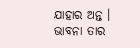ଯାହାର ଅନ୍ତ ।
ଭାବନା ତାର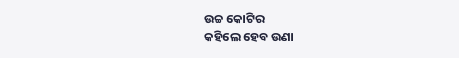ଉଚ୍ଚ କୋଟିର
କହିଲେ ହେବ ଉଣା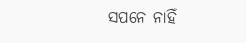ସପନେ ନାହିଁ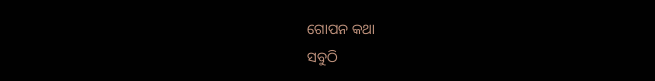ଗୋପନ କଥା
ସବୁଠି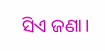ସିଏ ଜଣା।